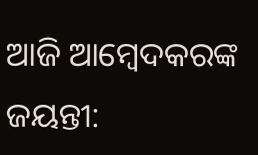ଆଜି ଆମ୍ବେଦକରଙ୍କ ଜୟନ୍ତୀ: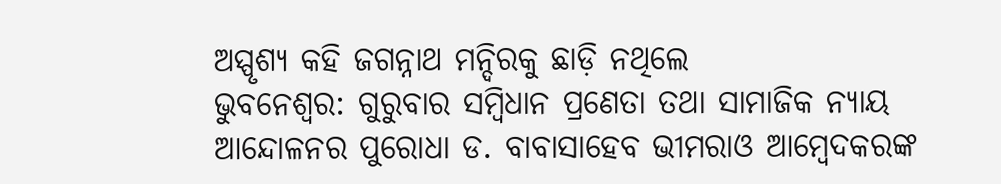ଅସ୍ପୃଶ୍ୟ କହି ଜଗନ୍ନାଥ ମନ୍ଦିରକୁ ଛାଡ଼ି ନଥିଲେ
ଭୁବନେଶ୍ବର: ଗୁରୁବାର ସମ୍ବିଧାନ ପ୍ରଣେତା ତଥା ସାମାଜିକ ନ୍ୟାୟ ଆନ୍ଦୋଳନର ପୁରୋଧା ଡ. ବାବାସାହେବ ଭୀମରାଓ ଆମ୍ବେଦକରଙ୍କ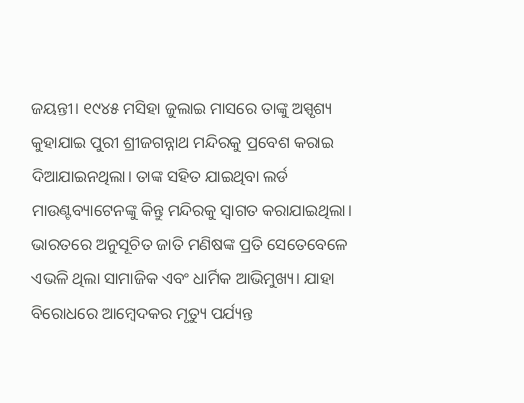ଜୟନ୍ତୀ। ୧୯୪୫ ମସିହା ଜୁଲାଇ ମାସରେ ତାଙ୍କୁ ଅସ୍ପୃଶ୍ୟ କୁହାଯାଇ ପୁରୀ ଶ୍ରୀଜଗନ୍ନାଥ ମନ୍ଦିରକୁ ପ୍ରବେଶ କରାଇ ଦିଆଯାଇନଥିଲା। ତାଙ୍କ ସହିତ ଯାଇଥିବା ଲର୍ଡ ମାଉଣ୍ଟବ୍ୟାଟେନଙ୍କୁ କିନ୍ତୁ ମନ୍ଦିରକୁ ସ୍ବାଗତ କରାଯାଇଥିଲା। ଭାରତରେ ଅନୁସୂଚିତ ଜାତି ମଣିଷଙ୍କ ପ୍ରତି ସେତେବେଳେ ଏଭଳି ଥିଲା ସାମାଜିକ ଏବଂ ଧାର୍ମିକ ଆଭିମୁଖ୍ୟ। ଯାହା ବିରୋଧରେ ଆମ୍ବେଦକର ମୃତ୍ୟୁ ପର୍ଯ୍ୟନ୍ତ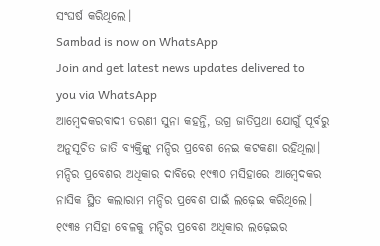ସଂଘର୍ଷ କରିଥିଲେ।
Sambad is now on WhatsApp
Join and get latest news updates delivered to you via WhatsApp
ଆମ୍ବେଦକରବାଦୀ ତରଣୀ ସୁନା କହନ୍ତି, ଉଗ୍ର ଜାତିପ୍ରଥା ଯୋଗୁଁ ପୂର୍ବରୁ ଅନୁସୂଚିତ ଜାତି ବ୍ୟକ୍ତିଙ୍କୁ ମନ୍ଦିର ପ୍ରବେଶ ନେଇ କଟକଣା ରହିଥିଲା। ମନ୍ଦିର ପ୍ରବେଶର ଅଧିକାର ଦାବିରେ ୧୯୩୦ ମସିହାରେ ଆମ୍ବେଦକର ନାସିକ ସ୍ଥିତ କଲାରାମ ମନ୍ଦିର ପ୍ରବେଶ ପାଇଁ ଲଢ଼େଇ କରିଥିଲେ। ୧୯୩୫ ମସିହା ବେଳକୁ ମନ୍ଦିର ପ୍ରବେଶ ଅଧିକାର ଲଢ଼େଇର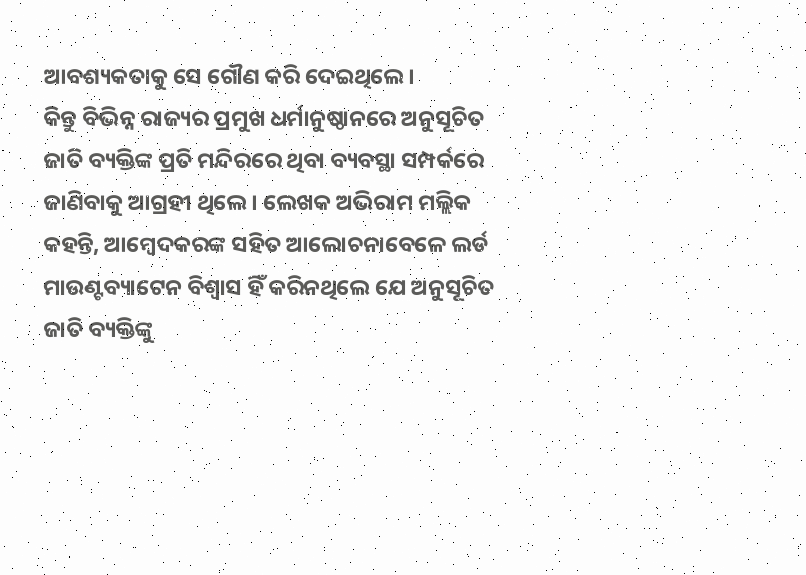ଆବଶ୍ୟକତାକୁ ସେ ଗୌଣ କରି ଦେଇଥିଲେ।
କିନ୍ତୁ ବିଭିନ୍ନ ରାଜ୍ୟର ପ୍ରମୁଖ ଧର୍ମାନୁଷ୍ଠାନରେ ଅନୁସୂଚିତ ଜାତି ବ୍ୟକ୍ତିଙ୍କ ପ୍ରତି ମନ୍ଦିରରେ ଥିବା ବ୍ୟବସ୍ଥା ସମ୍ପର୍କରେ ଜାଣିବାକୁ ଆଗ୍ରହୀ ଥିଲେ। ଲେଖକ ଅଭିରାମ ମଲ୍ଲିକ କହନ୍ତି, ଆମ୍ବେଦକରଙ୍କ ସହିତ ଆଲୋଚନାବେଳେ ଲର୍ଡ ମାଉଣ୍ଟବ୍ୟାଟେନ ବିଶ୍ବାସ ହିଁ କରିନଥିଲେ ଯେ ଅନୁସୂଚିତ ଜାତି ବ୍ୟକ୍ତିଙ୍କୁ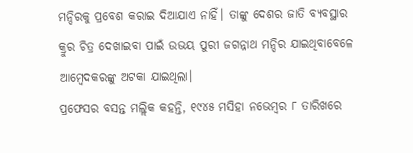ମନ୍ଦିରକୁ ପ୍ରବେଶ କରାଇ ଦିଆଯାଏ ନାହିଁ। ତାଙ୍କୁ ଦେଶର ଜାତି ବ୍ୟବସ୍ଥାର କ୍ରୁର ଚିତ୍ର ଦେଖାଇବା ପାଇଁ ଉଭୟ ପୁରୀ ଜଗନ୍ନାଥ ମନ୍ଦିର ଯାଇଥିବାବେଳେ ଆମ୍ବେଦକରଙ୍କୁ ଅଟକା ଯାଇଥିଲା।
ପ୍ରଫେସର ବସନ୍ତ ମଲ୍ଲିକ କହନ୍ତି, ୧୯୪୫ ମସିହା ନଭେମ୍ବର ୮ ତାରିଖରେ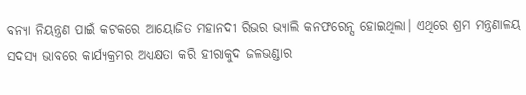ବନ୍ୟା ନିୟନ୍ତ୍ରଣ ପାଇଁ କଟକରେ ଆୟୋଜିତ ମହାନଦୀ ରିଭର ଭ୍ୟାଲି କନଫରେନ୍ସ ହୋଇଥିଲା। ଏଥିରେ ଶ୍ରମ ମନ୍ତ୍ରଣାଳୟ ସଦସ୍ୟ ଭାବରେ କାର୍ଯ୍ୟକ୍ରମର ଅଧ୍ୟକ୍ଷତା କରି ହୀରାକୁଦ ଜଳଭଣ୍ଡାର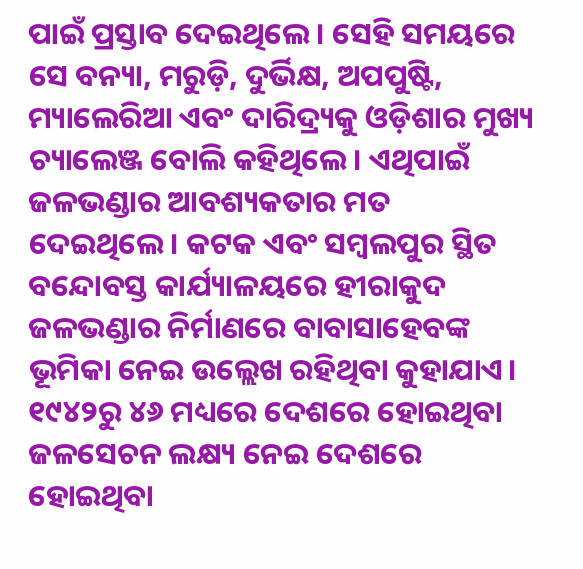ପାଇଁ ପ୍ରସ୍ତାବ ଦେଇଥିଲେ। ସେହି ସମୟରେ ସେ ବନ୍ୟା, ମରୁଡ଼ି, ଦୁର୍ଭିକ୍ଷ, ଅପପୁଷ୍ଟି, ମ୍ୟାଲେରିଆ ଏବଂ ଦାରିଦ୍ର୍ୟକୁ ଓଡ଼ିଶାର ମୁଖ୍ୟ ଚ୍ୟାଲେଞ୍ଜ ବୋଲି କହିଥିଲେ। ଏଥିପାଇଁ ଜଳଭଣ୍ଡାର ଆବଶ୍ୟକତାର ମତ ଦେଇଥିଲେ। କଟକ ଏବଂ ସମ୍ବଲପୁର ସ୍ଥିତ ବନ୍ଦୋବସ୍ତ କାର୍ଯ୍ୟାଳୟରେ ହୀରାକୁଦ ଜଳଭଣ୍ଡାର ନିର୍ମାଣରେ ବାବାସାହେବଙ୍କ ଭୂମିକା ନେଇ ଉଲ୍ଲେଖ ରହିଥିବା କୁହାଯାଏ। ୧୯୪୨ରୁ ୪୬ ମଧ୍ୟରେ ଦେଶରେ ହୋଇଥିବା ଜଳସେଚନ ଲକ୍ଷ୍ୟ ନେଇ ଦେଶରେ ହୋଇଥିବା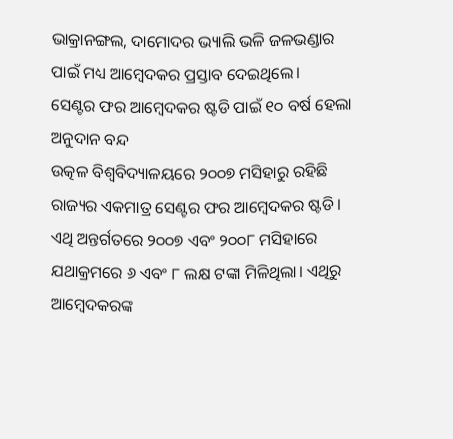ଭାକ୍ରାନଙ୍ଗଲ, ଦାମୋଦର ଭ୍ୟାଲି ଭଳି ଜଳଭଣ୍ଡାର ପାଇଁ ମଧ୍ୟ ଆମ୍ବେଦକର ପ୍ରସ୍ତାବ ଦେଇଥିଲେ।
ସେଣ୍ଟର ଫର ଆମ୍ବେଦକର ଷ୍ଟଡି ପାଇଁ ୧୦ ବର୍ଷ ହେଲା ଅନୁଦାନ ବନ୍ଦ
ଉତ୍କଳ ବିଶ୍ବବିଦ୍ୟାଳୟରେ ୨୦୦୭ ମସିହାରୁ ରହିଛି ରାଜ୍ୟର ଏକମାତ୍ର ସେଣ୍ଟର ଫର ଆମ୍ବେଦକର ଷ୍ଟଡି। ଏଥି ଅନ୍ତର୍ଗତରେ ୨୦୦୭ ଏବଂ ୨୦୦୮ ମସିହାରେ ଯଥାକ୍ରମରେ ୬ ଏବଂ ୮ ଲକ୍ଷ ଟଙ୍କା ମିଳିଥିଲା। ଏଥିରୁ ଆମ୍ବେଦକରଙ୍କ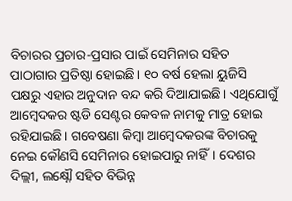ବିଚାରର ପ୍ରଚାର-ପ୍ରସାର ପାଇଁ ସେମିନାର ସହିତ ପାଠାଗାର ପ୍ରତିଷ୍ଠା ହୋଇଛି। ୧୦ ବର୍ଷ ହେଲା ୟୁଜିସି ପକ୍ଷରୁ ଏହାର ଅନୁଦାନ ବନ୍ଦ କରି ଦିଆଯାଇଛି। ଏଥିଯୋଗୁଁ ଆମ୍ବେଦକର ଷ୍ଟଡି ସେଣ୍ଟର କେବଳ ନାମକୁ ମାତ୍ର ହୋଇ ରହିଯାଇଛି। ଗବେଷଣା କିମ୍ବା ଆମ୍ବେଦକରଙ୍କ ବିଚାରକୁ ନେଇ କୌଣସି ସେମିନାର ହୋଇପାରୁ ନାହିଁ। ଦେଶର ଦିଲ୍ଲୀ, ଲକ୍ଷ୍ନୌ ସହିତ ବିଭିନ୍ନ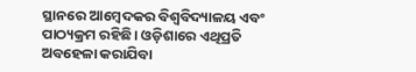ସ୍ଥାନରେ ଆମ୍ବେଦକର ବିଶ୍ବବିଦ୍ୟାଳୟ ଏବଂ ପାଠ୍ୟକ୍ରମ ରହିଛି। ଓଡ଼ିଶାରେ ଏଥିପ୍ରତି ଅବହେଳା କରାଯିବା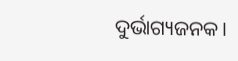ଦୁର୍ଭାଗ୍ୟଜନକ।